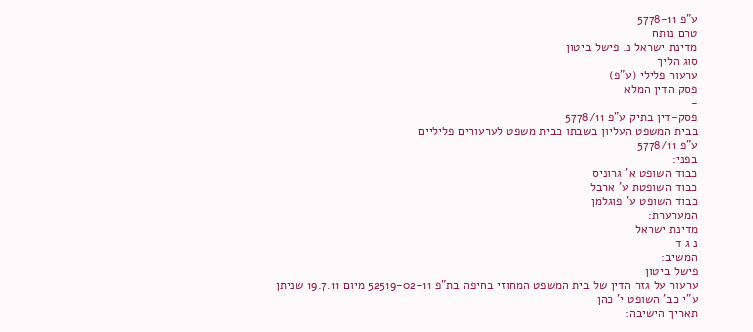ע"פ 5778-11
טרם נותח
מדינת ישראל נ. פישל ביטון
סוג הליך
ערעור פלילי (ע"פ)
פסק הדין המלא
-
פסק-דין בתיק ע"פ 5778/11
בבית המשפט העליון בשבתו כבית משפט לערעורים פליליים
ע"פ 5778/11
בפני:
כבוד השופט א' גרוניס
כבוד השופטת ע' ארבל
כבוד השופט ע' פוגלמן
המערערת:
מדינת ישראל
נ ג ד
המשיב:
פישל ביטון
ערעור על גזר הדין של בית המשפט המחוזי בחיפה בת"פ 52519-02-11 מיום 19.7.11 שניתן ע"י כב' השופט י' כהן
תאריך הישיבה: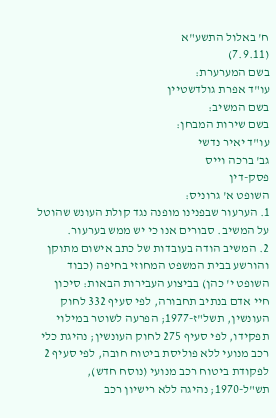ח' באלול התשע"א
(7.9.11)
בשם המערערת:
עו"ד אפרת גולדשטיין
בשם המשיב:
בשם שירות המבחן:
עו"ד יאיר נדשי
גב' ברכה וייס
פסק-דין
השופט א' גרוניס:
1. הערעור שבפנינו מופנה נגד קולת העונש שהוטל על המשיב. סבורים אנו כי יש ממש בערעור.
2. המשיב הודה בעובדות של כתב אישום מתוקן והורשע בבית המשפט המחוזי בחיפה (כבוד השופט י' כהן) בביצוע העבירות הבאות: סיכון חיי אדם בנתיב תחבורה, לפי סעיף 332 לחוק העונשין, תשל"ז-1977; הפרעה לשוטר במילוי תפקידו, לפי סעיף 275 לחוק העונשין; נהיגת כלי רכב מנועי ללא פוליסת ביטוח חובה, לפי סעיף 2 לפקודת ביטוח רכב מנועי (נוסח חדש), תש"ל-1970; נהיגה ללא רישיון רכב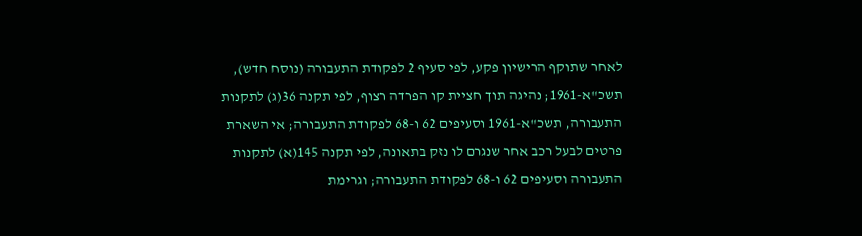לאחר שתוקף הרישיון פקע, לפי סעיף 2 לפקודת התעבורה (נוסח חדש), תשכ"א-1961; נהיגה תוך חציית קו הפרדה רצוף, לפי תקנה 36(ג) לתקנות התעבורה, תשכ"א-1961 וסעיפים 62 ו-68 לפקודת התעבורה; אי השארת פרטים לבעל רכב אחר שנגרם לו נזק בתאונה, לפי תקנה 145(א) לתקנות התעבורה וסעיפים 62 ו-68 לפקודת התעבורה; וגרימת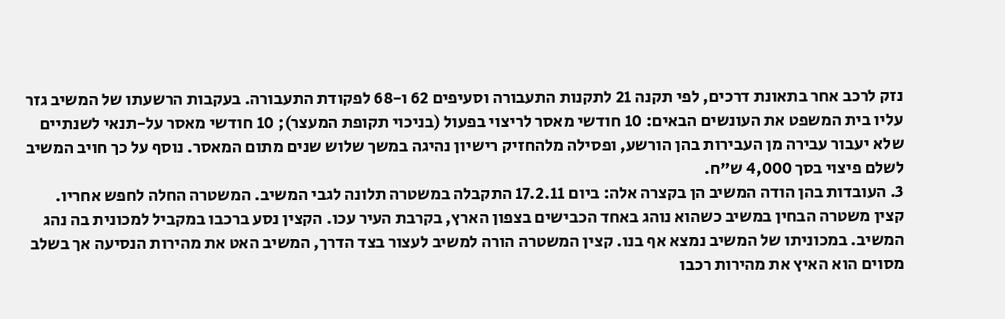נזק לרכב אחר בתאונת דרכים, לפי תקנה 21 לתקנות התעבורה וסעיפים 62 ו-68 לפקודת התעבורה. בעקבות הרשעתו של המשיב גזר עליו בית המשפט את העונשים הבאים: 10 חודשי מאסר לריצוי בפעול (בניכוי תקופת המעצר); 10 חודשי מאסר על-תנאי לשנתיים שלא יעבור עבירה מן העבירות בהן הורשע, ופסילה מלהחזיק רישיון נהיגה במשך שלוש שנים מתום המאסר. נוסף על כך חויב המשיב לשלם פיצוי בסך 4,000 ש"ח.
3. העובדות בהן הודה המשיב הן בקצרה אלה: ביום 17.2.11 התקבלה במשטרה תלונה לגבי המשיב. המשטרה החלה לחפש אחריו. קצין משטרה הבחין במשיב כשהוא נוהג באחד הכבישים בצפון הארץ, בקרבת העיר עכו. הקצין נסע ברכבו במקביל למכונית בה נהג המשיב. במכוניתו של המשיב נמצא אף בנו. קצין המשטרה הורה למשיב לעצור בצד הדרך, המשיב האט את מהירות הנסיעה אך בשלב מסוים הוא האיץ את מהירות רכבו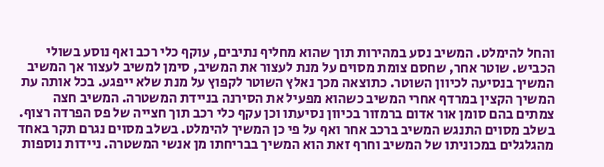והחל להימלט. המשיב נסע במהירות תוך שהוא מחליף נתיבים, עוקף כלי רכב ואף נוסע בשולי הכביש. שוטר אחר, שחסם צומת מסוים על מנת לעצור את המשיב, סימן למשיב לעצור אך המשיב המשיך בנסיעה לכיוון השוטר. כתוצאה מכך נאלץ השוטר לקפוץ על מנת שלא ייפגע. בכל אותה עת המשיך הקצין במרדף אחרי המשיב כשהוא מפעיל את הסירנה בניידת המשטרה. המשיב חצה צמתים בהם סומן אור אדום ברמזור בכיוון נסיעתו וכן עקף כלי רכב תוך חצייה של פס הפרדה רצוף. בשלב מסוים התנגש המשיב ברכב אחר ואף על פי כן המשיך להימלט. בשלב מסוים נגרם תקר באחד מהגלגלים במכוניתו של המשיב וחרף זאת הוא המשיך בבריחתו מן אנשי המשטרה. ניידות נוספות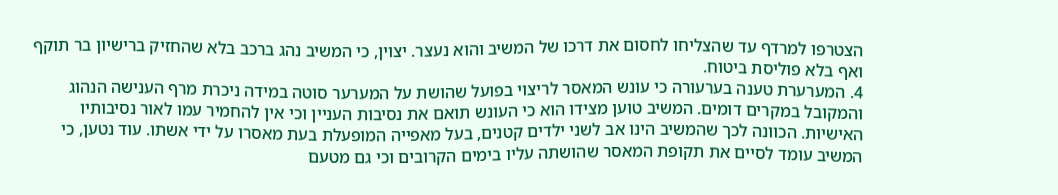הצטרפו למרדף עד שהצליחו לחסום את דרכו של המשיב והוא נעצר. יצוין, כי המשיב נהג ברכב בלא שהחזיק ברישיון בר תוקף ואף בלא פוליסת ביטוח.
4. המערערת טענה בערעורה כי עונש המאסר לריצוי בפועל שהושת על המערער סוטה במידה ניכרת מרף הענישה הנהוג והמקובל במקרים דומים. המשיב טוען מצידו הוא כי העונש תואם את נסיבות העניין וכי אין להחמיר עמו לאור נסיבותיו האישיות. הכוונה לכך שהמשיב הינו אב לשני ילדים קטנים, בעל מאפייה המופעלת בעת מאסרו על ידי אשתו. עוד נטען, כי המשיב עומד לסיים את תקופת המאסר שהושתה עליו בימים הקרובים וכי גם מטעם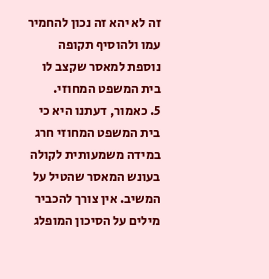זה לא יהא זה נכון להחמיר עמו ולהוסיף תקופה נוספת למאסר שקצב לו בית המשפט המחוזי.
5. כאמור, דעתנו היא כי בית המשפט המחוזי חרג במידה משמעותית לקולה בעונש המאסר שהטיל על המשיב. אין צורך להכביר מילים על הסיכון המופלג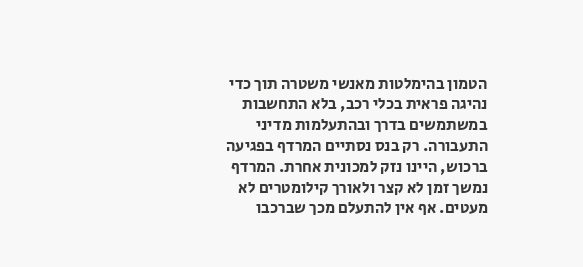הטמון בהימלטות מאנשי משטרה תוך כדי נהיגה פראית בכלי רכב, בלא התחשבות במשתמשים בדרך ובהתעלמות מדיני התעבורה. רק בנס נסתיים המרדף בפגיעה ברכוש, היינו נזק למכונית אחרת. המרדף נמשך זמן לא קצר ולאורך קילומטרים לא מעטים. אף אין להתעלם מכך שברכבו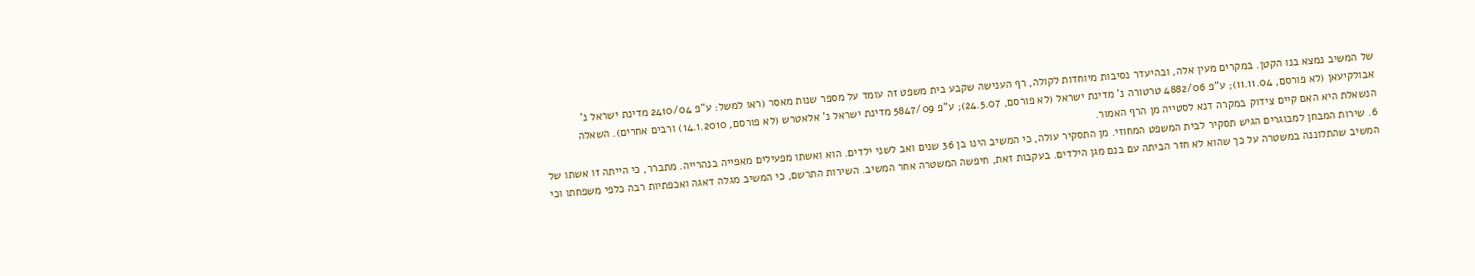של המשיב נמצא בנו הקטן. במקרים מעין אלה, ובהיעדר נסיבות מיוחדות לקולה, רף הענישה שקבע בית משפט זה עומד על מספר שנות מאסר (ראו למשל: ע"פ 2410/04 מדינת ישראל נ' אבולקיעאן (לא פורסם, 11.11.04); ע"פ 4882/06 טרטורה נ' מדינת ישראל (לא פורסם, 24.5.07); ע"פ 5847/09 מדינת ישראל נ' אלאטרש (לא פורסם, 14.1.2010) ורבים אחרים). השאלה הנשאלת היא האם קיים צידוק במקרה דנא לסטייה מן הרף האמור.
6. שירות המבחן למבוגרים הגיש תסקיר לבית המשפט המחוזי. מן התסקיר עולה, כי המשיב הינו בן 36 שנים ואב לשני ילדים. הוא ואשתו מפעילים מאפייה בנהרייה. מתברר, כי הייתה זו אשתו של המשיב שהתלוננה במשטרה על כך שהוא לא חזר הביתה עם בנם מגן הילדים. בעקבות זאת, חיפשה המשטרה אחר המשיב. השירות התרשם, כי המשיב מגלה דאגה ואכפתיות רבה כלפי משפחתו וכי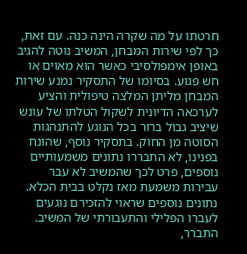חרטתו על מה שקרה הינה כנה. עם זאת, כך לפי שירות המבחן, המשיב נוטה להגיב באופן אימפולסיבי כאשר הוא מאוים או חש פגוע. בסיומו של התסקיר נמנע שירות המבחן מליתן המלצה טיפולית והציע לערכאה הדיונית לשקול הטלתו של עונש שיציב גבול ברור בכל הנוגע להתנהגות הסוטה מן החוק. בתסקיר נוסף, שהונח בפנינו, לא התבררו נתונים משמעותיים נוספים, פרט לכך שהמשיב לא עבר עבירות משמעת מאז נקלט בבית הכלא. נתונים נוספים שראוי להזכירם נוגעים לעברו הפלילי והתעבורתי של המשיב. התברר,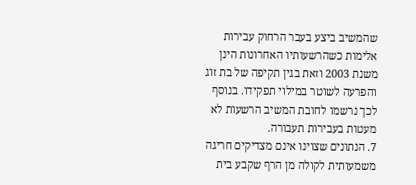שהמשיב ביצע בעבר הרחוק עבירות אלימות כשהרשעותיו האחרונות הינן משנת 2003 וזאת בגין תקיפה של בת זוג והפרעה לשוטר במילוי תפקידו. בנוסף לכך נרשמו לחובת המשיב הרשעות לא מעטות בעבירות תעבורה.
7. הנתונים שצוינו אינם מצדיקים חריגה משמעותית לקולה מן הרף שקבע בית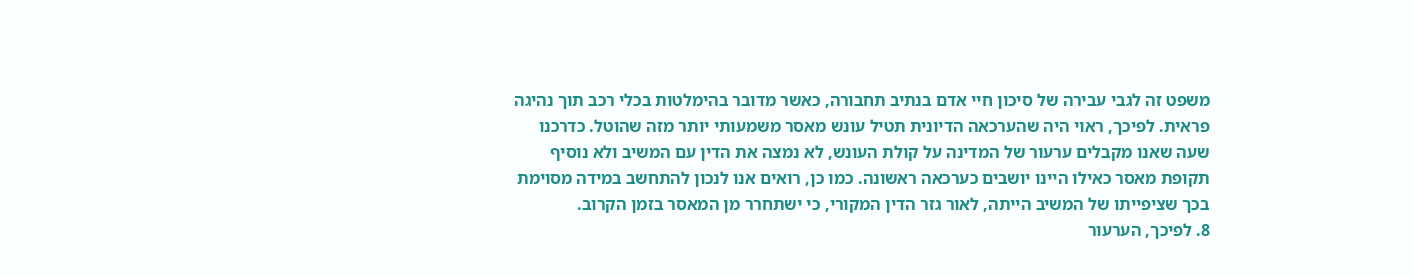משפט זה לגבי עבירה של סיכון חיי אדם בנתיב תחבורה, כאשר מדובר בהימלטות בכלי רכב תוך נהיגה פראית. לפיכך, ראוי היה שהערכאה הדיונית תטיל עונש מאסר משמעותי יותר מזה שהוטל. כדרכנו שעה שאנו מקבלים ערעור של המדינה על קולת העונש, לא נמצה את הדין עם המשיב ולא נוסיף תקופת מאסר כאילו היינו יושבים כערכאה ראשונה. כמו כן, רואים אנו לנכון להתחשב במידה מסוימת בכך שציפייתו של המשיב הייתה, לאור גזר הדין המקורי, כי ישתחרר מן המאסר בזמן הקרוב.
8. לפיכך, הערעור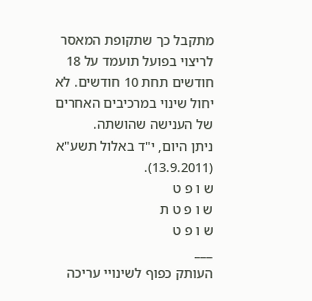מתקבל כך שתקופת המאסר לריצוי בפועל תועמד על 18 חודשים תחת 10 חודשים. לא יחול שינוי במרכיבים האחרים של הענישה שהושתה.
ניתן היום, י"ד באלול תשע"א (13.9.2011).
ש ו פ ט
ש ו פ ט ת
ש ו פ ט
___
העותק כפוף לשינויי עריכה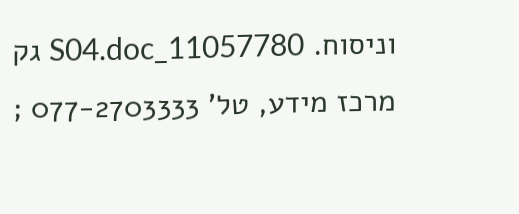וניסוח. 11057780_S04.doc גק
מרכז מידע, טל' 077-2703333 ;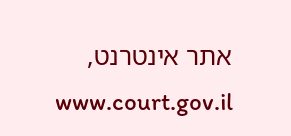אתר אינטרנט, www.court.gov.il